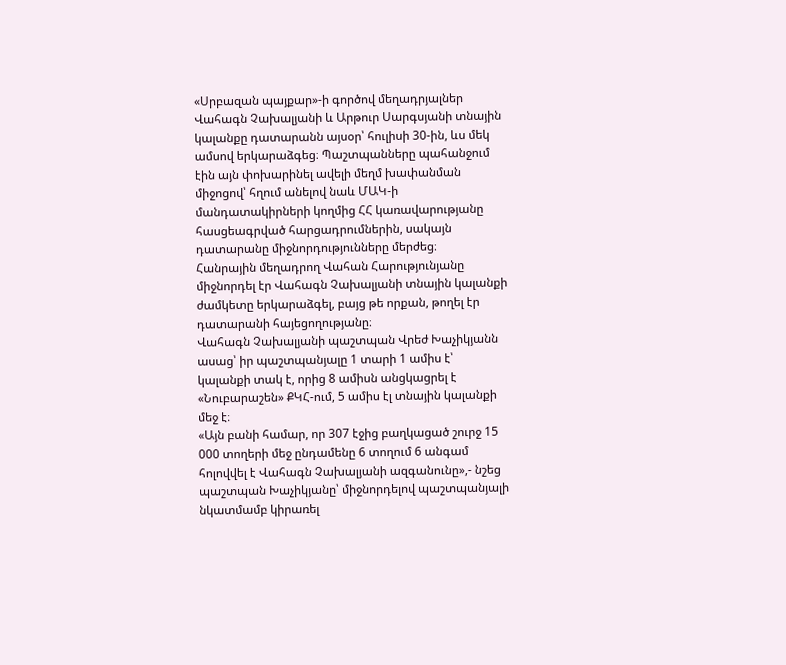«Սրբազան պայքար»-ի գործով մեղադրյալներ Վահագն Չախալյանի և Արթուր Սարգսյանի տնային կալանքը դատարանն այսօր՝ հուլիսի 30-ին, ևս մեկ ամսով երկարաձգեց։ Պաշտպանները պահանջում էին այն փոխարինել ավելի մեղմ խափանման միջոցով՝ հղում անելով նաև ՄԱԿ-ի մանդատակիրների կողմից ՀՀ կառավարությանը հասցեագրված հարցադրումներին, սակայն դատարանը միջնորդությունները մերժեց։
Հանրային մեղադրող Վահան Հարությունյանը միջնորդել էր Վահագն Չախալյանի տնային կալանքի ժամկետը երկարաձգել, բայց թե որքան, թողել էր դատարանի հայեցողությանը։
Վահագն Չախալյանի պաշտպան Վրեժ Խաչիկյանն ասաց՝ իր պաշտպանյալը 1 տարի 1 ամիս է՝ կալանքի տակ է, որից 8 ամիսն անցկացրել է «Նուբարաշեն» ՔԿՀ-ում, 5 ամիս էլ տնային կալանքի մեջ է։
«Այն բանի համար, որ 307 էջից բաղկացած շուրջ 15 000 տողերի մեջ ընդամենը 6 տողում 6 անգամ հոլովվել է Վահագն Չախալյանի ազգանունը»,- նշեց պաշտպան Խաչիկյանը՝ միջնորդելով պաշտպանյալի նկատմամբ կիրառել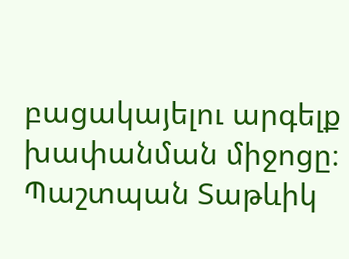բացակայելու արգելք խափանման միջոցը։
Պաշտպան Տաթևիկ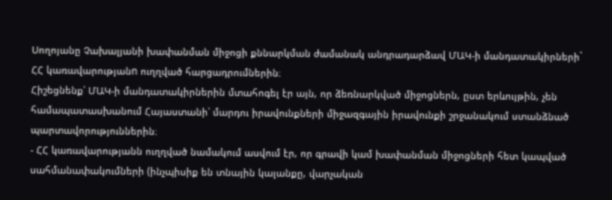Սողոյանը Չախալյանի խափանման միջոցի քննարկման ժամանակ անդրադարձավ ՄԱԿ-ի մանդատակիրների` ՀՀ կառավարությանn ուղղված հարցադրումներին։
Հիշեցնենք՝ ՄԱԿ-ի մանդատակիրներին մտահոգել էր այն, որ ձեռնարկված միջոցներն, ըստ երևույթին, չեն համապատասխանում Հայաստանի՝ մարդու իրավունքների միջազգային իրավունքի շրջանակում ստանձնած պարտավորություններին։
- ՀՀ կառավարությանն ուղղված նամակում ասվում էր, որ գրավի կամ խափանման միջոցների հետ կապված սահմանափակումների (ինչպիսիք են տնային կալանքը, վարչական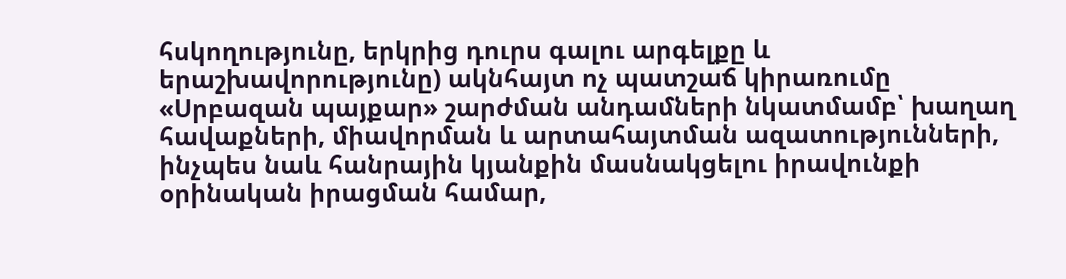հսկողությունը, երկրից դուրս գալու արգելքը և երաշխավորությունը) ակնհայտ ոչ պատշաճ կիրառումը «Սրբազան պայքար» շարժման անդամների նկատմամբ՝ խաղաղ հավաքների, միավորման և արտահայտման ազատությունների, ինչպես նաև հանրային կյանքին մասնակցելու իրավունքի օրինական իրացման համար,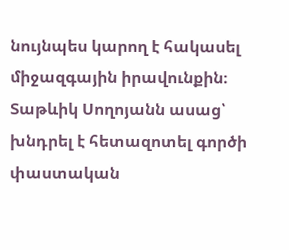նույնպես կարող է հակասել միջազգային իրավունքին։
Տաթևիկ Սողոյանն ասաց՝ խնդրել է հետազոտել գործի փաստական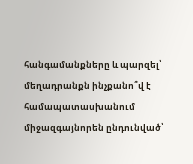հանգամանքները և պարզել՝ մեղադրանքն ինչքանո՞վ է համապատասխանում միջազգայնորեն ընդունված՝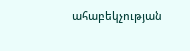ահաբեկչության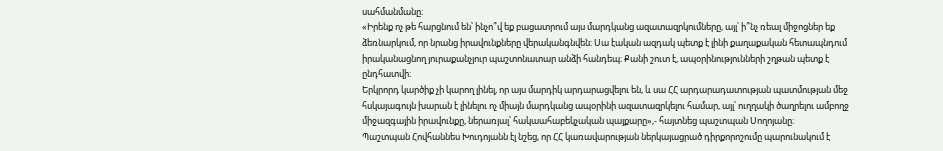սահմանմանը։
«Իրենք ոչ թե հարցնում են՝ ինչո՞վ եք բացատրում այս մարդկանց ազատազրկումները, այլ՝ ի՞նչ ռեալ միջոցներ եք ձեռնարկում, որ նրանց իրավունքները վերականգնվեն։ Սա էական ազդակ պետք է լինի քաղաքական հետապնդում իրականացնող յուրաքանչյուր պաշտոնատար անձի հանդեպ։ Քանի շուտ է, ապօրինությունների շղթան պետք է ընդհատվի։
Երկրորդ կարծիք չի կարող լինել, որ այս մարդիկ արդարացվելու են, և սա ՀՀ արդարադատության պատմության մեջ հսկայագույն խարան է լինելու ոչ միայն մարդկանց ապօրինի ազատազրկելու համար, այլ՝ ուղղակի ծաղրելու ամբողջ միջազգային իրավունքը, ներառյալ՝ հակաահաբեկչական պայքարը»,- հայտնեց պաշտպան Սողոյանը։
Պաշտպան Հովհաննես Խուդոյանն էլ նշեց, որ ՀՀ կառավարության ներկայացրած դիրքորոշումը պարունակում է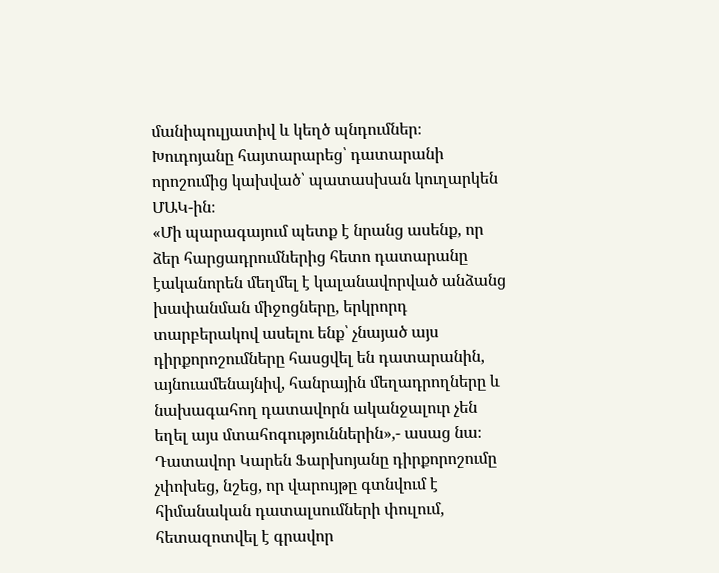մանիպուլյատիվ և կեղծ պնդումներ։
Խուդոյանը հայտարարեց՝ դատարանի որոշումից կախված՝ պատասխան կուղարկեն ՄԱԿ-ին։
«Մի պարագայում պետք է նրանց ասենք, որ ձեր հարցադրումներից հետո դատարանը էականորեն մեղմել է կալանավորված անձանց խափանման միջոցները, երկրորդ տարբերակով ասելու ենք՝ չնայած այս դիրքորոշումները հասցվել են դատարանին, այնուամենայնիվ, հանրային մեղադրողները և նախագահող դատավորն ականջալուր չեն եղել այս մտահոգություններին»,- ասաց նա։
Դատավոր Կարեն Ֆարխոյանը դիրքորոշումը չփոխեց, նշեց, որ վարույթը գտնվում է հիմանական դատալսումների փուլում, հետազոտվել է գրավոր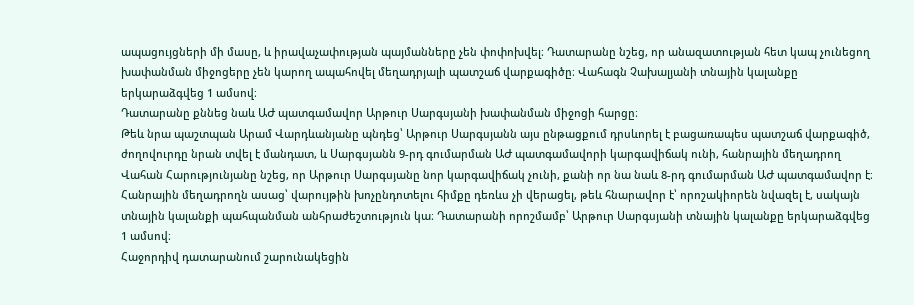ապացույցների մի մասը, և իրավաչափության պայմանները չեն փոփոխվել։ Դատարանը նշեց, որ անազատության հետ կապ չունեցող խափանման միջոցերը չեն կարող ապահովել մեղադրյալի պատշաճ վարքագիծը։ Վահագն Չախալյանի տնային կալանքը երկարաձգվեց 1 ամսով։
Դատարանը քննեց նաև ԱԺ պատգամավոր Արթուր Սարգսյանի խափանման միջոցի հարցը։
Թեև նրա պաշտպան Արամ Վարդևանյանը պնդեց՝ Արթուր Սարգսյանն այս ընթացքում դրսևորել է բացառապես պատշաճ վարքագիծ, ժողովուրդը նրան տվել է մանդատ, և Սարգսյանն 9-րդ գումարման ԱԺ պատգամավորի կարգավիճակ ունի, հանրային մեղադրող Վահան Հարությունյանը նշեց, որ Արթուր Սարգսյանը նոր կարգավիճակ չունի, քանի որ նա նաև 8-րդ գումարման ԱԺ պատգամավոր է։
Հանրային մեղադրողն ասաց՝ վարույթին խոչընդոտելու հիմքը դեռևս չի վերացել, թեև հնարավոր է՝ որոշակիորեն նվազել է, սակայն տնային կալանքի պահպանման անհրաժեշտություն կա։ Դատարանի որոշմամբ՝ Արթուր Սարգսյանի տնային կալանքը երկարաձգվեց 1 ամսով։
Հաջորդիվ դատարանում շարունակեցին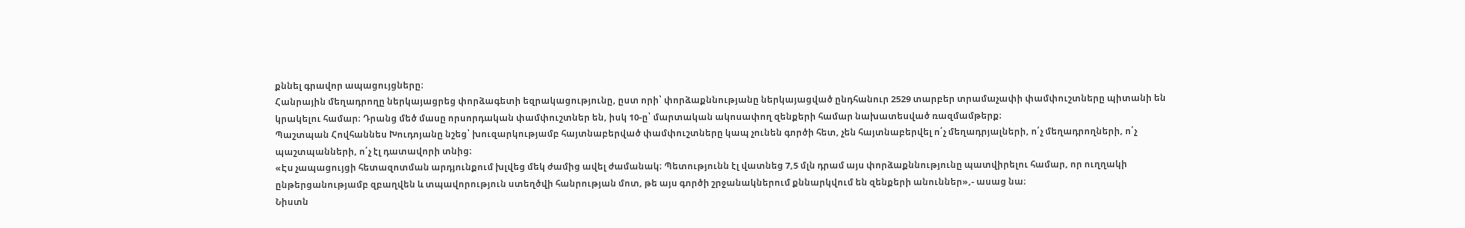քննել գրավոր ապացույցները։
Հանրային մեղադրողը ներկայացրեց փորձագետի եզրակացությունը, ըստ որի՝ փորձաքննությանը ներկայացված ընդհանուր 2529 տարբեր տրամաչափի փամփուշտները պիտանի են կրակելու համար։ Դրանց մեծ մասը որսորդական փամփուշտներ են, իսկ 10-ը՝ մարտական ակոսափող զենքերի համար նախատեսված ռազմամթերք։
Պաշտպան Հովհաննես Խուդոյանը նշեց՝ խուզարկությամբ հայտնաբերված փամփուշտները կապ չունեն գործի հետ, չեն հայտնաբերվել ո՛չ մեղադրյալների, ո՛չ մեղադրողների, ո՛չ պաշտպանների, ո՛չ էլ դատավորի տնից։
«Էս չապացույցի հետազոտման արդյունքում խլվեց մեկ ժամից ավել ժամանակ։ Պետությունն էլ վատնեց 7,5 մլն դրամ այս փորձաքննությունը պատվիրելու համար, որ ուղղակի ընթերցանությամբ զբաղվեն և տպավորություն ստեղծվի հանրության մոտ, թե այս գործի շրջանակներում քննարկվում են զենքերի անուններ»,- ասաց նա։
Նիստն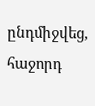ընդմիջվեց, հաջորդ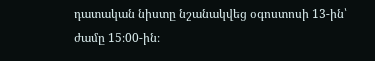դատական նիստը նշանակվեց օգոստոսի 13-ին՝ ժամը 15։00-ին։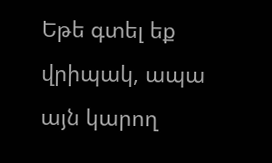Եթե գտել եք վրիպակ, ապա այն կարող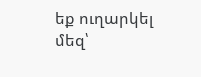եք ուղարկել մեզ՝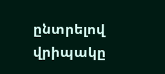ընտրելով վրիպակը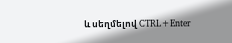և սեղմելով CTRL+Enter